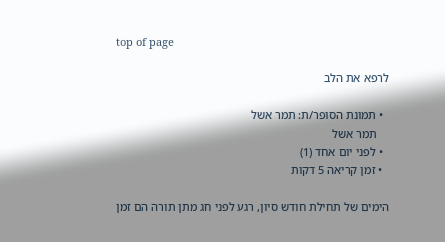top of page

לרפא את הלב

  • תמונת הסופר/ת: תמר אשל
    תמר אשל
  • לפני יום אחד (1)
  • זמן קריאה 5 דקות

הימים של תחילת חודש סיון, רגע לפני חג מתן תורה הם זמן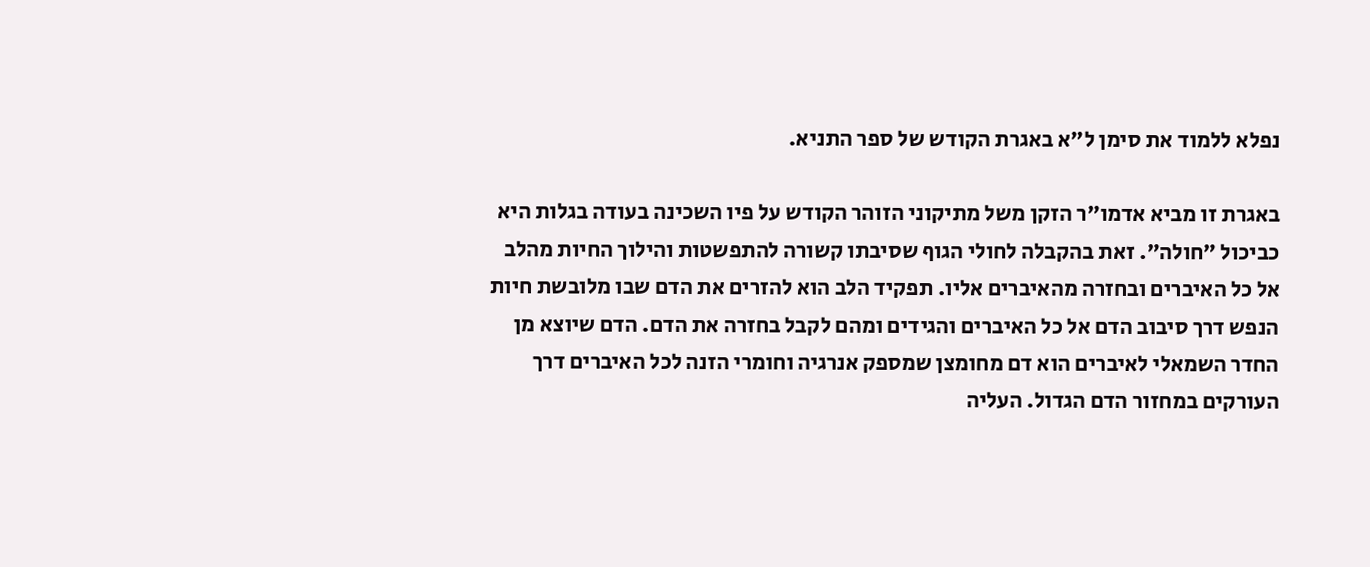נפלא ללמוד את סימן ל״א באגרת הקודש של ספר התניא.

באגרת זו מביא אדמו״ר הזקן משל מתיקוני הזוהר הקודש על פיו השכינה בעודה בגלות היא כביכול ״חולה״. זאת בהקבלה לחולי הגוף שסיבתו קשורה להתפשטות והילוך החיות מהלב אל כל האיברים ובחזרה מהאיברים אליו. תפקיד הלב הוא להזרים את הדם שבו מלובשת חיות הנפש דרך סיבוב הדם אל כל האיברים והגידים ומהם לקבל בחזרה את הדם. הדם שיוצא מן החדר השמאלי לאיברים הוא דם מחומצן שמספק אנרגיה וחומרי הזנה לכל האיברים דרך העורקים במחזור הדם הגדול. העליה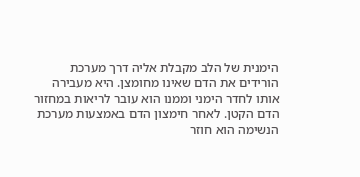הימנית של הלב מקבלת אליה דרך מערכת הורידים את הדם שאינו מחומצן. היא מעבירה אותו לחדר הימני וממנו הוא עובר לריאות במחזור הדם הקטן. לאחר חימצון הדם באמצעות מערכת הנשימה הוא חוזר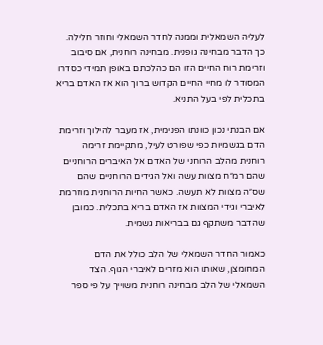לעליה השמאלית וממנה לחדר השמאלי וחוזר חלילה. כך הדבר מבחינה גופנית. מבחינה רוחנית, אם סיבוב וזרימת רוח החיים הזו הם כהלכתם באופן תמידי כסדרו המסודר לו מחיי החיים הקדוש ברוך הוא אז האדם בריא בתכלית לפי בעל התניא.

אם הבנתי נכון כוונתו הפנימית, אז מעבר להילוך וזרימת הדם בגשמיות כפי שפורט לעיל, מתקיימת זרימה רוחנית מהלב הרוחני של האדם אל האיברים הרוחניים שהם רמ״ח מצוות עשה ואל הגידים הרוחניים שהם שס״ה מצוות לא תעשה. כאשר החיות הרוחנית מוזרמת לאיברי וגידי המצוות אז האדם בריא בתכלית. כמובן שהדבר משתקף גם בבריאות גשמית.

כאמור החדר השמאלי של הלב כולל את הדם המחומצן, שאותו הוא מזרים לאיברי הגוף. הצד השמאלי של הלב מבחינה רוחנית משוייך על פי ספר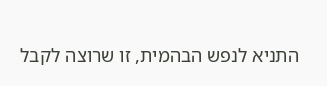התניא לנפש הבהמית, זו שרוצה לקבל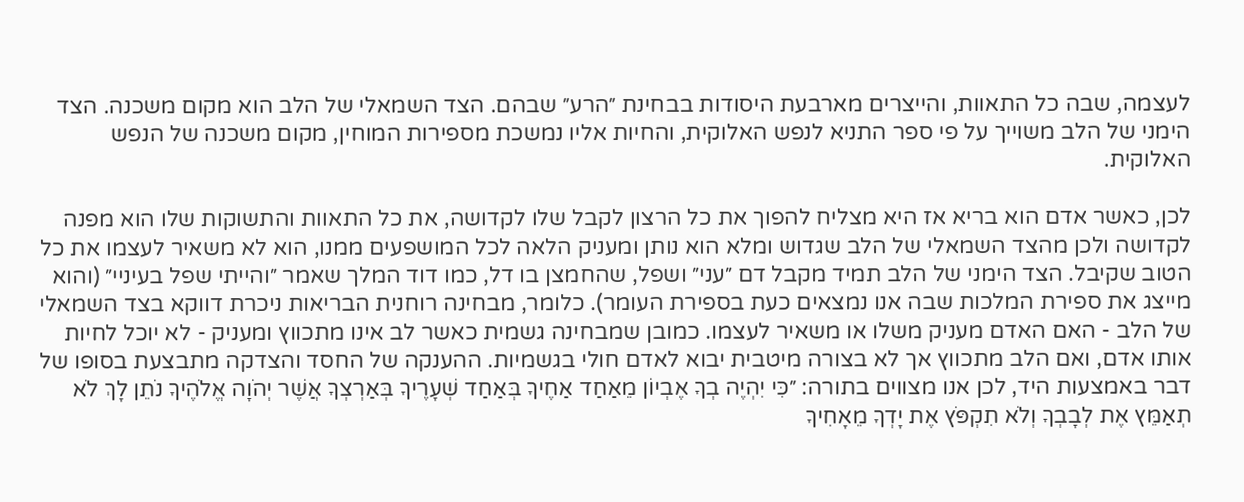לעצמה, שבה כל התאוות, והייצרים מארבעת היסודות בבחינת ״הרע״ שבהם. הצד השמאלי של הלב הוא מקום משכנה. הצד הימני של הלב משוייך על פי ספר התניא לנפש האלוקית, והחיות אליו נמשכת מספירות המוחין, מקום משכנה של הנפש האלוקית.

לכן, כאשר אדם הוא בריא אז היא מצליח להפוך את כל הרצון לקבל שלו לקדושה, את כל התאוות והתשוקות שלו הוא מפנה לקדושה ולכן מהצד השמאלי של הלב שגדוש ומלא הוא נותן ומעניק הלאה לכל המושפעים ממנו, הוא לא משאיר לעצמו את כל הטוב שקיבל. הצד הימני של הלב תמיד מקבל דם ״עני״ ושפל, שהחמצן בו דל, כמו דוד המלך שאמר ״והייתי שפל בעיניי״ (והוא מייצג את ספירת המלכות שבה אנו נמצאים כעת בספירת העומר). כלומר, מבחינה רוחנית הבריאות ניכרת דווקא בצד השמאלי של הלב - האם האדם מעניק משלו או משאיר לעצמו. כמובן שמבחינה גשמית כאשר לב אינו מתכווץ ומעניק - לא יוכל לחיות אותו אדם, ואם הלב מתכווץ אך לא בצורה מיטבית יבוא לאדם חולי בגשמיות. ההענקה של החסד והצדקה מתבצעת בסופו של דבר באמצעות היד, לכן אנו מצווים בתורה: ״כִּי יִהְיֶה בְךָ אֶבְיוֹן מֵאַחַד אַחֶיךָ בְּאַחַד שְׁעָרֶיךָ בְּאַרְצְךָ אֲשֶׁר יְהֹוָה אֱלֹהֶיךָ נֹתֵן לָךְ לֹא תְאַמֵּץ אֶת לְבָבְךָ וְלֹא תִקְפֹּץ אֶת יָדְךָ מֵאָחִיךָ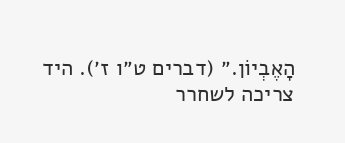הָאֶבְיוֹן.״ (דברים ט״ו ז׳). היד צריכה לשחרר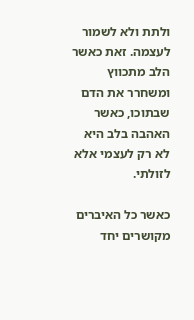ולתת ולא לשמור לעצמה. זאת כאשר הלב מתכווץ ומשחרר את הדם שבתוכו, כאשר האהבה בלב היא לא רק לעצמי אלא לזולתי.

כאשר כל האיברים מקושרים יחד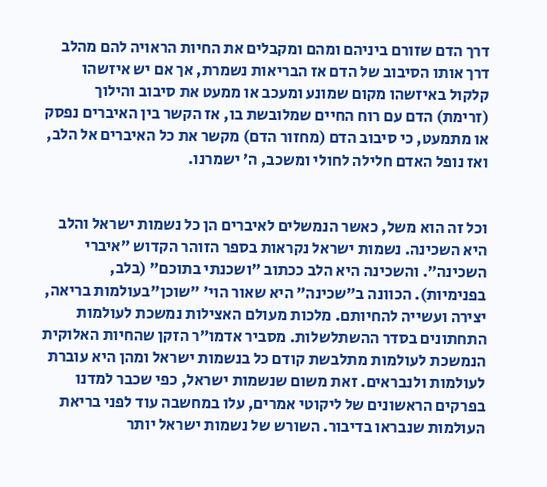דרך הדם שזורם ביניהם ומהם ומקבלים את החיות הראויה להם מהלב דרך אותו הסיבוב של הדם אז הבריאות נשמרת, אך אם יש איזשהו קלקול באיזשהו מקום שמונע ומעכב או ממעט את סיבוב והילוך (זרימת) הדם עם רוח החיים שמלובשת בו, אז הקשר בין האיברים נפסק או מתמעט, כי סיבוב הדם (מחזור הדם) מקשר את כל האיברים אל הלב, ואז נופל האדם חלילה לחולי ומשכב, ה׳ ישמרנו.


וכל זה הוא משל, כאשר הנמשלים לאיברים הן כל נשמות ישראל והלב היא השכינה. נשמות ישראל נקראות בספר הזוהר הקדוש ״איברי השכינה״. והשכינה היא הלב ככתוב ״ושכנתי בתוכם״ (בלב, בפנימיות). הכוונה ב״שכינה״ היא שאור הוי׳ ״שוכן"בעולמות בריאה, יצירה ועשייה להחיותם. מלכות מעולם האצילות נמשכת לעולמות התחתונים בסדר ההשתלשלות. מסביר אדמו״ר הזקן שהחיות האלוקית הנמשכת לעולמות מתלבשת קודם כל בנשמות ישראל ומהן היא עוברת לעולמות ולנבראים. זאת משום שנשמות ישראל, כפי שכבר למדנו בפרקים הראשונים של ליקוטי אמרים, עלו במחשבה עוד לפני בריאת העולמות שנבראו בדיבור. השורש של נשמות ישראל יותר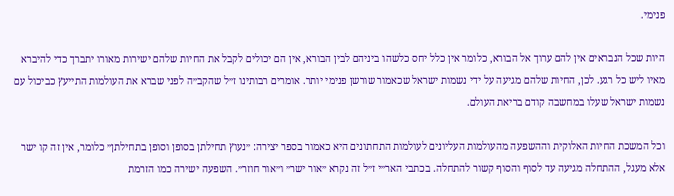פנימי.

היות שכל הנבראים אין להם ערוך אל הבורא, כלומר אין כלל יחס כלשהו ביניהם לבין הבורא, אין הם יכולים לקבל את החיות שלהם ישירות מאורו יתברך כדי להיברא מאיו ליש כל רגע. לכן, החיות שלהם מגיעה על ידי נשמות ישראל שכאמור שורשן פנימי יותר. אומרים רבותינו ז״ל שהקב״ה לפני שברא את העולמות התייעץ כביכול עם נשמות ישראל שעלו במחשבה קודם בריאת העולם.

וכל המשכת החיות האלוקית וההשפעה מהעולמות העליונים לעולמות התחתונים היא כאמור בספר יצירה: ״נעוץ תחילתן בסופן וסופן בתחילתן״ כלומר, אין זה קו ישר אלא מעגל, ההתחלה מגיעה עד לסוף והסוף קשור להתחלה. בכתבי האר״י ז״ל זה נקרא ״אור ישר״ ו״אור חוזר״. השפעה ישירה כמו הזרמת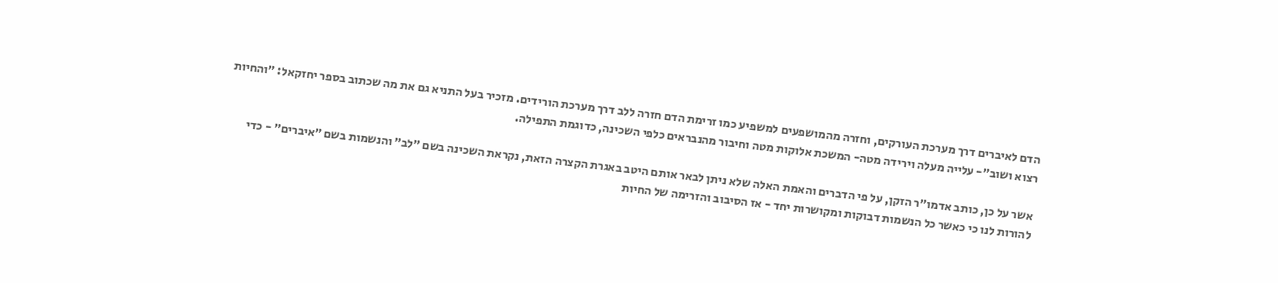הדם לאיברים דרך מערכת העורקים, וחזרה מהמושפעים למשפיע כמו זרימת הדם חזרה ללב דרך מערכת הורידים. מזכיר בעל התניא גם את מה שכתוב בספר יחזקאל: ״והחיות רצוא ושוב״- עלייה מעלה וירידה מטה- המשכת אלוקות מטה וחיבור מהנבראים כלפי השכינה, כדוגמת התפילה.

אשר על כן, כותב אדמו״ר הזקן, על פי הדברים והאמת האלה שלא ניתן לבאר אותם היטב באגרת הקצרה הזאת, נקראת השכינה בשם ״לב״ והנשמות בשם ״איברים״ - כדי להורות לנו כי כאשר כל הנשמות דבוקות ומקושרות יחד - אז הסיבוב והזרימה של החיות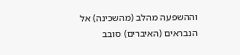וההשפעה מהלב (מהשכינה) אל הנבראים (האיברים) סובב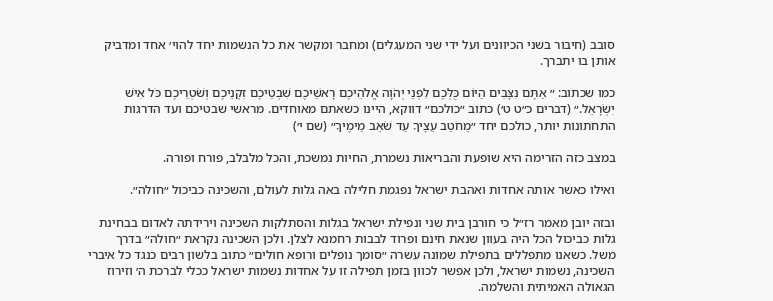סובב (חיבור בשני הכיוונים ועל ידי שני המעגלים) ומחבר ומקשר את כל הנשמות יחד להוי׳ אחד ומדביק אותן בו יתברך.

כמו שכתוב: ״ אַתֶּם נִצָּבִים הַיּוֹם כֻּלְּכֶם לִפְנֵי יְהֹוָה אֱלֹהֵיכֶם רָאשֵׁיכֶם שִׁבְטֵיכֶם זִקְנֵיכֶם וְשֹׁטְרֵיכֶם כֹּל אִישׁ יִשְׂרָאֵל.״ (דברים כ״ט ט׳) כתוב ״כולכם״ דווקא, היינו כשאתם מאוחדים. מראשי שבטיכם ועד הדרגות התחתונות יותר, כולכם יחד ״מֵחֹטֵב עֵצֶיךָ עַד שֹׁאֵב מֵימֶיךָ״ (שם י׳)

במצב כזה הזרימה היא שופעת והבריאות נשמרת, החיות נמשכת, והכל מלבלב, פורח ופורה.

ואילו כאשר אותה אחדות ואהבת ישראל נפגמת חלילה באה גלות לעולם, והשכינה כביכול ״חולה״.

ובזה יובן מאמר רז״ל כי חורבן בית שני ונפילת ישראל בגלות והסתלקות השכינה וירידתה לאדום בבחינת גלות כביכול הכל היה בעוון שנאת חינם ופרוד לבבות רחמנא לצלן. ולכן השכינה נקראת ״חולה״ בדרך משל. כשאנו מתפללים בתפילת שמונה עשרה ״סומך נופלים ורופא חולים״ כתוב בלשון רבים כנגד כל איברי השכינה, נשמות ישראל, ולכן אפשר לכוון בזמן תפילה זו על אחדות נשמות ישראל ככלי לברכת ה׳ וזירוז הגאולה האמיתית והשלמה.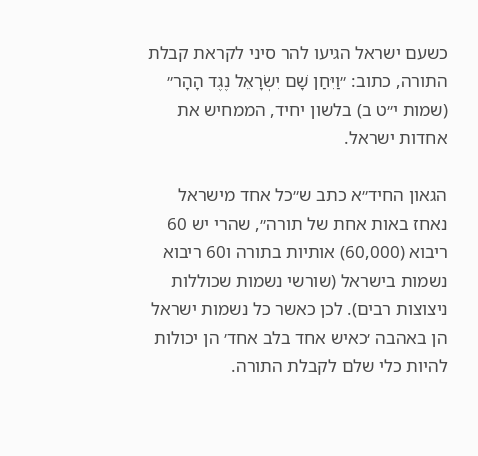כשעם ישראל הגיעו להר סיני לקראת קבלת התורה, כתוב: ״וַיִּחַן שָׁם יִשְׂרָאֵל נֶגֶד הָהָר״ (שמות י״ט ב) בלשון יחיד, הממחיש את אחדות ישראל.

הגאון החיד״א כתב ש״כל אחד מישראל נאחז באות אחת של תורה״, שהרי יש 60 ריבוא (60,000) אותיות בתורה ו60 ריבוא נשמות בישראל (שורשי נשמות שכוללות ניצוצות רבים). לכן כאשר כל נשמות ישראל הן באהבה ׳כאיש אחד בלב אחד׳ הן יכולות להיות כלי שלם לקבלת התורה.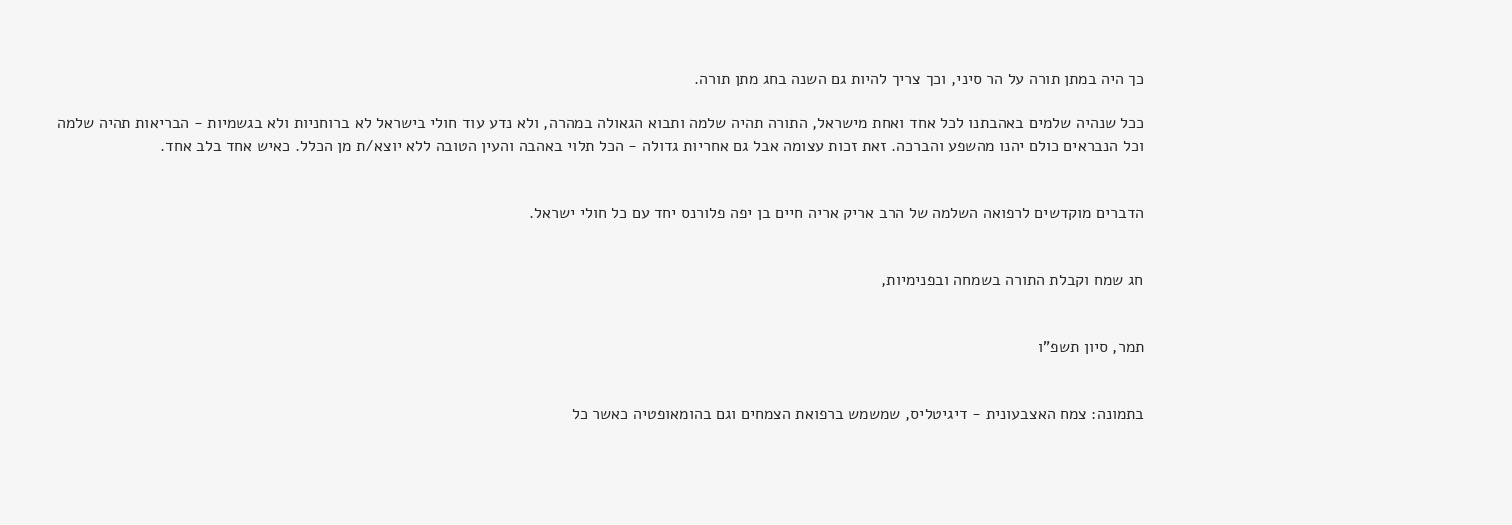כך היה במתן תורה על הר סיני, וכך צריך להיות גם השנה בחג מתן תורה.

ככל שנהיה שלמים באהבתנו לכל אחד ואחת מישראל, התורה תהיה שלמה ותבוא הגאולה במהרה, ולא נדע עוד חולי בישראל לא ברוחניות ולא בגשמיות - הבריאות תהיה שלמה וכל הנבראים כולם יהנו מהשפע והברכה. זאת זכות עצומה אבל גם אחריות גדולה - הכל תלוי באהבה והעין הטובה ללא יוצא/ת מן הכלל. כאיש אחד בלב אחד.


הדברים מוקדשים לרפואה השלמה של הרב אריק אריה חיים בן יפה פלורנס יחד עם כל חולי ישראל.


חג שמח וקבלת התורה בשמחה ובפנימיות,


תמר, סיון תשפ"ו


בתמונה: צמח האצבעונית - דיגיטליס, שמשמש ברפואת הצמחים וגם בהומאופטיה כאשר כל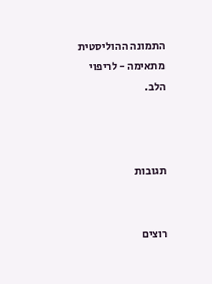התמונה ההוליסטית מתאימה - לריפוי הלב.



תגובות


רוצים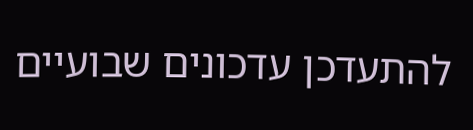להתעדכן עדכונים שבועיים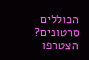הכוללים סרטונים? הצטרפו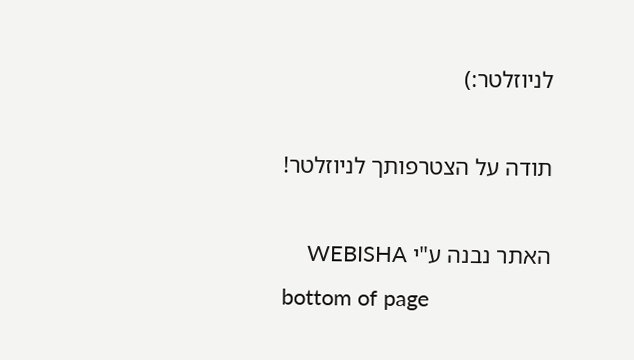לניוזלטר:)

תודה על הצטרפותך לניוזלטר!

האתר נבנה ע"י WEBISHA
bottom of page